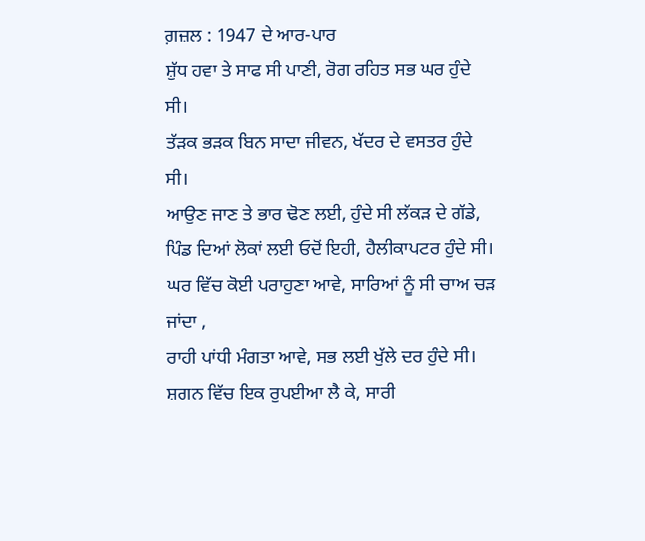ਗ਼ਜ਼ਲ : 1947 ਦੇ ਆਰ-ਪਾਰ
ਸ਼ੁੱਧ ਹਵਾ ਤੇ ਸਾਫ ਸੀ ਪਾਣੀ, ਰੋਗ ਰਹਿਤ ਸਭ ਘਰ ਹੁੰਦੇ ਸੀ।
ਤੱੜਕ ਭੜਕ ਬਿਨ ਸਾਦਾ ਜੀਵਨ, ਖੱਦਰ ਦੇ ਵਸਤਰ ਹੁੰਦੇ ਸੀ।
ਆਉਣ ਜਾਣ ਤੇ ਭਾਰ ਢੋਣ ਲਈ, ਹੁੰਦੇ ਸੀ ਲੱਕੜ ਦੇ ਗੱਡੇ,
ਪਿੰਡ ਦਿਆਂ ਲੋਕਾਂ ਲਈ ਓਦੋਂ ਇਹੀ, ਹੈਲੀਕਾਪਟਰ ਹੁੰਦੇ ਸੀ।
ਘਰ ਵਿੱਚ ਕੋਈ ਪਰਾਹੁਣਾ ਆਵੇ, ਸਾਰਿਆਂ ਨੂੰ ਸੀ ਚਾਅ ਚੜ ਜਾਂਦਾ ,
ਰਾਹੀ ਪਾਂਧੀ ਮੰਗਤਾ ਆਵੇ, ਸਭ ਲਈ ਖੁੱਲੇ ਦਰ ਹੁੰਦੇ ਸੀ।
ਸ਼ਗਨ ਵਿੱਚ ਇਕ ਰੁਪਈਆ ਲੈ ਕੇ, ਸਾਰੀ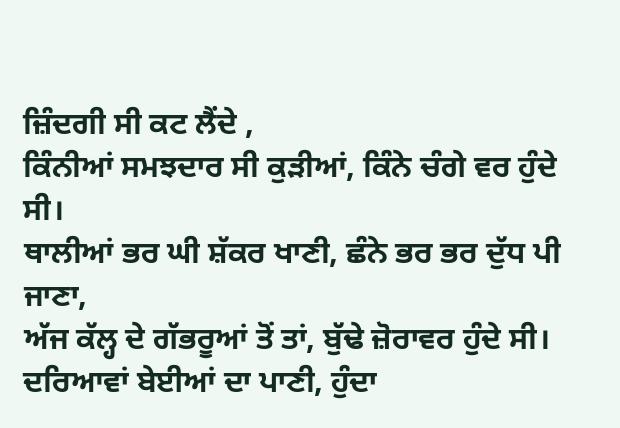ਜ਼ਿੰਦਗੀ ਸੀ ਕਟ ਲੈਂਦੇ ,
ਕਿੰਨੀਆਂ ਸਮਝਦਾਰ ਸੀ ਕੁੜੀਆਂ, ਕਿੰਨੇ ਚੰਗੇ ਵਰ ਹੁੰਦੇ ਸੀ।
ਥਾਲੀਆਂ ਭਰ ਘੀ ਸ਼ੱਕਰ ਖਾਣੀ, ਛੰਨੇ ਭਰ ਭਰ ਦੁੱਧ ਪੀ ਜਾਣਾ,
ਅੱਜ ਕੱਲ੍ਹ ਦੇ ਗੱਭਰੂਆਂ ਤੋਂ ਤਾਂ, ਬੁੱਢੇ ਜ਼ੋਰਾਵਰ ਹੁੰਦੇ ਸੀ।
ਦਰਿਆਵਾਂ ਬੇਈਆਂ ਦਾ ਪਾਣੀ, ਹੁੰਦਾ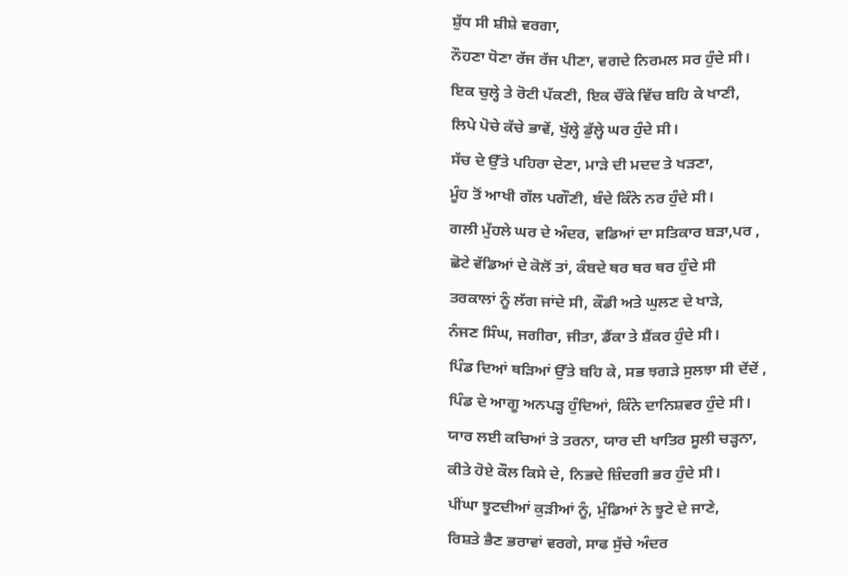ਸ਼ੁੱਧ ਸੀ ਸ਼ੀਸ਼ੇ ਵਰਗਾ,
ਨੌਹਣਾ ਧੋਣਾ ਰੱਜ ਰੱਜ ਪੀਣਾ, ਵਗਦੇ ਨਿਰਮਲ ਸਰ ਹੁੰਦੇ ਸੀ।
ਇਕ ਚੁਲ੍ਹੇ ਤੇ ਰੋਟੀ ਪੱਕਣੀ, ਇਕ ਚੌਂਕੇ ਵਿੱਚ ਬਹਿ ਕੇ ਖਾਣੀ,
ਲਿਪੇ ਪੋਚੇ ਕੱਚੇ ਭਾਵੇਂ, ਖੁੱਲ੍ਹੇ ਡੁੱਲ੍ਹੇ ਘਰ ਹੁੰਦੇ ਸੀ।
ਸੱਚ ਦੇ ਉੱਤੇ ਪਹਿਰਾ ਦੇਣਾ, ਮਾੜੇ ਦੀ ਮਦਦ ਤੇ ਖੜਣਾ,
ਮੂੰਹ ਤੋਂ ਆਖੀ ਗੱਲ ਪਗੌਣੀ, ਬੰਦੇ ਕਿੰਨੇ ਨਰ ਹੁੰਦੇ ਸੀ।
ਗਲੀ ਮੁੱਹਲੇ ਘਰ ਦੇ ਅੰਦਰ, ਵਡਿਆਂ ਦਾ ਸਤਿਕਾਰ ਬੜਾ,ਪਰ ,
ਛੋਟੇ ਵੱਡਿਆਂ ਦੇ ਕੋਲੋਂ ਤਾਂ, ਕੰਬਦੇ ਥਰ ਥਰ ਥਰ ਹੁੰਦੇ ਸੀ
ਤਰਕਾਲਾਂ ਨੂੰ ਲੱਗ ਜਾਂਦੇ ਸੀ, ਕੌਡੀ ਅਤੇ ਘੁਲਣ ਦੇ ਖਾੜੇ,
ਨੰਜਣ ਸਿੰਘ, ਜਗੀਰਾ, ਜੀਤਾ, ਡੈਂਕਾ ਤੇ ਸ਼ੈਂਕਰ ਹੁੰਦੇ ਸੀ।
ਪਿੰਡ ਦਿਆਂ ਥੜਿਆਂ ਉੱਤੇ ਬਹਿ ਕੇ, ਸਭ ਝਗੜੇ ਸੁਲਝਾ ਸੀ ਦੇਂਦੇਂ ,
ਪਿੰਡ ਦੇ ਆਗੂ ਅਨਪੜ੍ਹ ਹੁੰਦਿਆਂ, ਕਿੰਨੇ ਦਾਨਿਸ਼ਵਰ ਹੁੰਦੇ ਸੀ।
ਯਾਰ ਲਈ ਕਚਿਆਂ ਤੇ ਤਰਨਾ, ਯਾਰ ਦੀ ਖਾਤਿਰ ਸੂਲੀ ਚੜ੍ਹਨਾ,
ਕੀਤੇ ਹੋਏ ਕੌਲ ਕਿਸੇ ਦੇ, ਨਿਭਦੇ ਜ਼ਿੰਦਗੀ ਭਰ ਹੁੰਦੇ ਸੀ।
ਪੀਂਘਾ ਝੂਟਦੀਆਂ ਕੁੜੀਆਂ ਨੂੰ, ਮੁੰਡਿਆਂ ਨੇ ਝੂਟੇ ਦੇ ਜਾਣੇ,
ਰਿਸ਼ਤੇ ਭੈਣ ਭਰਾਵਾਂ ਵਰਗੇ, ਸਾਫ ਸੁੱਚੇ ਅੰਦਰ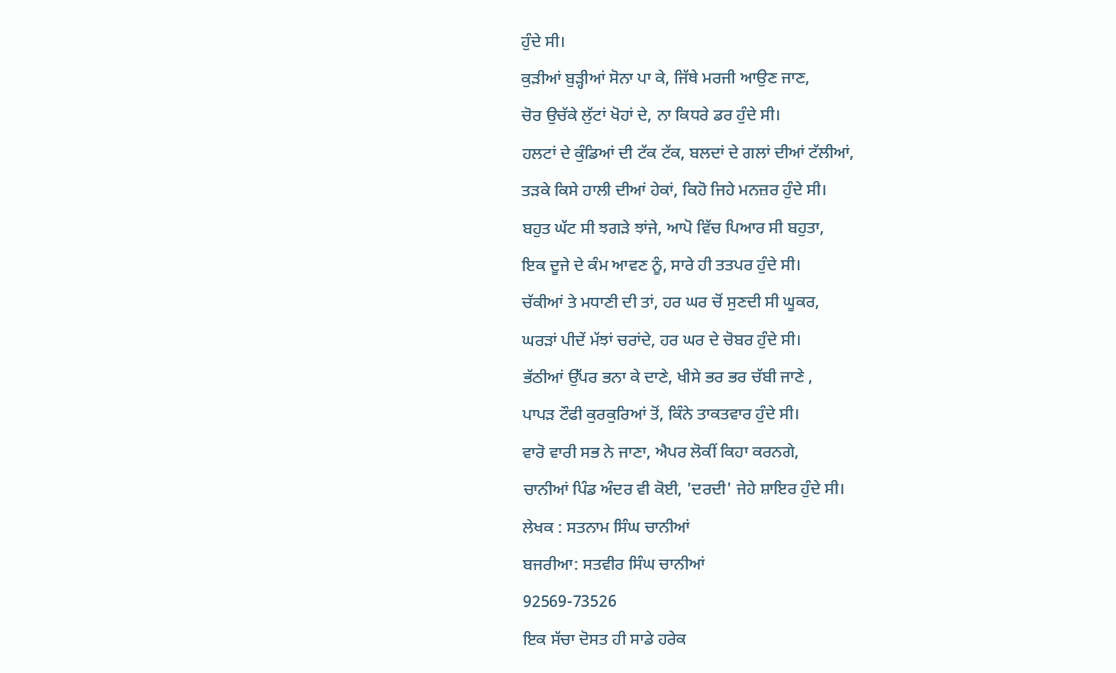ਹੁੰਦੇ ਸੀ।
ਕੁੜੀਆਂ ਬੁੜ੍ਹੀਆਂ ਸੋਨਾ ਪਾ ਕੇ, ਜਿੱਥੇ ਮਰਜੀ ਆਉਣ ਜਾਣ,
ਚੋਰ ਉਚੱਕੇ ਲੁੱਟਾਂ ਖੋਹਾਂ ਦੇ, ਨਾ ਕਿਧਰੇ ਡਰ ਹੁੰਦੇ ਸੀ।
ਹਲਟਾਂ ਦੇ ਕੁੰਡਿਆਂ ਦੀ ਟੱਕ ਟੱਕ, ਬਲਦਾਂ ਦੇ ਗਲਾਂ ਦੀਆਂ ਟੱਲੀਆਂ,
ਤੜਕੇ ਕਿਸੇ ਹਾਲੀ ਦੀਆਂ ਹੇਕਾਂ, ਕਿਹੋ ਜਿਹੇ ਮਨਜ਼ਰ ਹੁੰਦੇ ਸੀ।
ਬਹੁਤ ਘੱਟ ਸੀ ਝਗੜੇ ਝਾਂਜੇ, ਆਪੋ ਵਿੱਚ ਪਿਆਰ ਸੀ ਬਹੁਤਾ,
ਇਕ ਦੂਜੇ ਦੇ ਕੰਮ ਆਵਣ ਨੂੰ, ਸਾਰੇ ਹੀ ਤਤਪਰ ਹੁੰਦੇ ਸੀ।
ਚੱਕੀਆਂ ਤੇ ਮਧਾਣੀ ਦੀ ਤਾਂ, ਹਰ ਘਰ ਚੋਂ ਸੁਣਦੀ ਸੀ ਘੂਕਰ,
ਘਰੜਾਂ ਪੀਦੇਂ ਮੱਝਾਂ ਚਰਾਂਦੇ, ਹਰ ਘਰ ਦੇ ਚੋਬਰ ਹੁੰਦੇ ਸੀ।
ਭੱਠੀਆਂ ਉੱਪਰ ਭਨਾ ਕੇ ਦਾਣੇ, ਖੀਸੇ ਭਰ ਭਰ ਚੱਬੀ ਜਾਣੇ ,
ਪਾਪੜ ਟੌਫੀ ਕੁਰਕੁਰਿਆਂ ਤੋਂ, ਕਿੰਨੇ ਤਾਕਤਵਾਰ ਹੁੰਦੇ ਸੀ।
ਵਾਰੋ ਵਾਰੀ ਸਭ ਨੇ ਜਾਣਾ, ਐਪਰ ਲੋਕੀਂ ਕਿਹਾ ਕਰਨਗੇ,
ਚਾਨੀਆਂ ਪਿੰਡ ਅੰਦਰ ਵੀ ਕੋਈ, 'ਦਰਦੀ' ਜੇਹੇ ਸ਼ਾਇਰ ਹੁੰਦੇ ਸੀ।
ਲੇਖਕ : ਸਤਨਾਮ ਸਿੰਘ ਚਾਨੀਆਂ
ਬਜਰੀਆ: ਸਤਵੀਰ ਸਿੰਘ ਚਾਨੀਆਂ
92569-73526
ਇਕ ਸੱਚਾ ਦੋਸਤ ਹੀ ਸਾਡੇ ਹਰੇਕ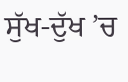ਸੁੱਖ-ਦੁੱਖ ’ਚ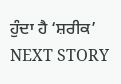ਹੁੰਦਾ ਹੈ ‘ਸ਼ਰੀਕ’
NEXT STORY